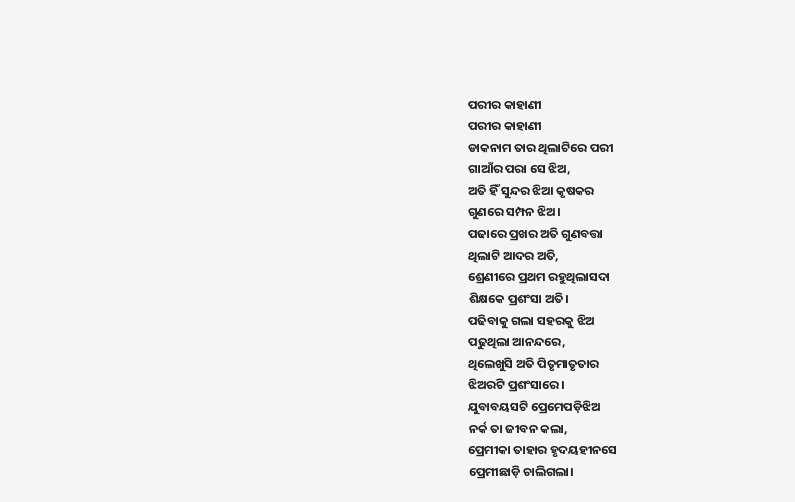ପରୀର କାହାଣୀ
ପରୀର କାହାଣୀ
ଡାକନାମ ତାର ଥିଲାଟିରେ ପରୀ
ଗାଆଁର ପରା ସେ ଝିଅ,
ଅତି ହିଁ ସୁନ୍ଦର ଝିଆ କୃଷକର
ଗୁଣରେ ସମ୍ପନ ଝିଅ।
ପଢାରେ ପ୍ରଖର ଅତି ଗୁଣବତ୍ତା
ଥିଲାଟି ଆଦର ଅତି,
ଶ୍ରେଣୀରେ ପ୍ରଥମ ରହୁଥିଲାସଦା
ଶିକ୍ଷକେ ପ୍ରଶଂସା ଅତି।
ପଢିବାକୁ ଗଲା ସହରକୁ ଝିଅ
ପଢୁଥିଲା ଆନନ୍ଦରେ,
ଥିଲେଖୁସି ଅତି ପିତୃମାତୃତାର
ଝିଅରଟି ପ୍ରଶଂସାରେ।
ଯୁବାବୟସଟି ପ୍ରେମେପଡ଼ିଝିଅ
ନର୍କ ତା ଜୀବନ କଲା,
ପ୍ରେମୀକା ତାହାର ହୃଦୟହୀନସେ
ପ୍ରେମୀଛାଡ଼ି ଚାଲିଗଲା।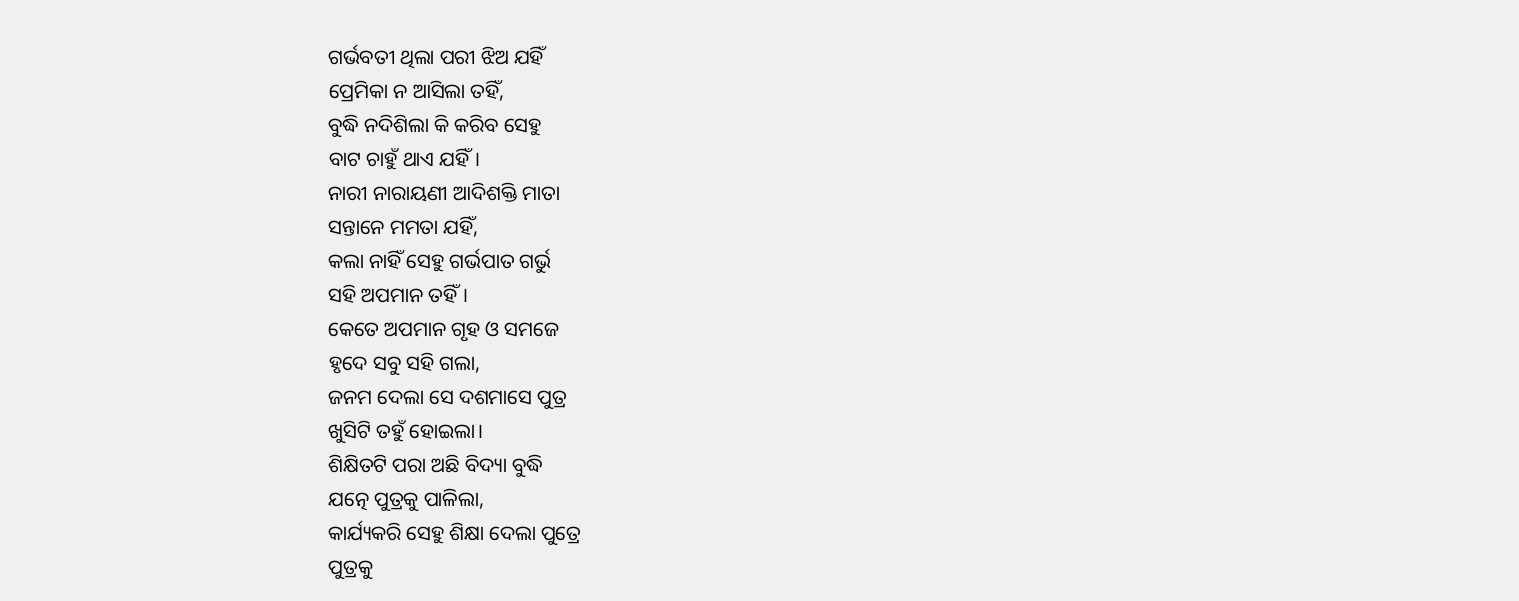ଗର୍ଭବତୀ ଥିଲା ପରୀ ଝିଅ ଯହିଁ
ପ୍ରେମିକା ନ ଆସିଲା ତହିଁ,
ବୁଦ୍ଧି ନଦିଶିଲା କି କରିବ ସେହୁ
ବାଟ ଚାହୁଁ ଥାଏ ଯହିଁ।
ନାରୀ ନାରାୟଣୀ ଆଦିଶକ୍ତି ମାତା
ସନ୍ତାନେ ମମତା ଯହିଁ,
କଲା ନାହିଁ ସେହୁ ଗର୍ଭପାତ ଗର୍ଭୁ
ସହି ଅପମାନ ତହିଁ।
କେତେ ଅପମାନ ଗୃହ ଓ ସମଜେ
ହୃଦେ ସବୁ ସହି ଗଲା,
ଜନମ ଦେଲା ସେ ଦଶମାସେ ପୁତ୍ର
ଖୁସିଟି ତହୁଁ ହୋଇଲା।
ଶିକ୍ଷିତଟି ପରା ଅଛି ବିଦ୍ୟା ବୁଦ୍ଧି
ଯତ୍ନେ ପୁତ୍ରକୁ ପାଳିଲା,
କାର୍ଯ୍ୟକରି ସେହୁ ଶିକ୍ଷା ଦେଲା ପୁତ୍ରେ
ପୁତ୍ରକୁ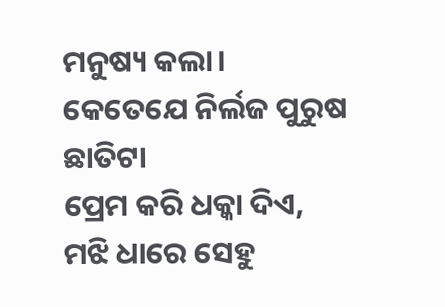ମନୁଷ୍ୟ କଲା।
କେତେଯେ ନିର୍ଲଜ ପୁରୁଷ ଛାତିଟା
ପ୍ରେମ କରି ଧକ୍କା ଦିଏ,
ମଝି ଧାରେ ସେହୁ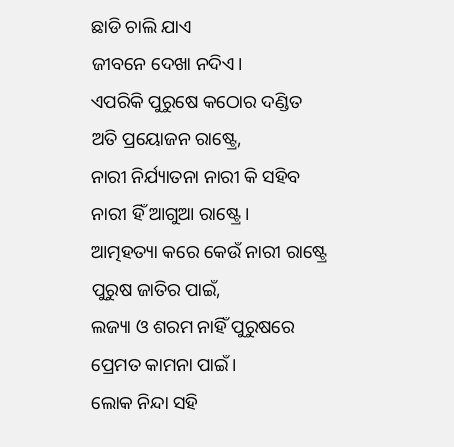ଛାଡି ଚାଲି ଯାଏ
ଜୀବନେ ଦେଖା ନଦିଏ।
ଏପରିକି ପୁରୁଷେ କଠୋର ଦଣ୍ଡିତ
ଅତି ପ୍ରୟୋଜନ ରାଷ୍ଟ୍ରେ,
ନାରୀ ନିର୍ଯ୍ୟାତନା ନାରୀ କି ସହିବ
ନାରୀ ହିଁ ଆଗୁଆ ରାଷ୍ଟ୍ରେ।
ଆତ୍ମହତ୍ୟା କରେ କେଉଁ ନାରୀ ରାଷ୍ଟ୍ରେ
ପୁରୁଷ ଜାତିର ପାଇଁ,
ଲଜ୍ୟା ଓ ଶରମ ନାହିଁ ପୁରୁଷରେ
ପ୍ରେମତ କାମନା ପାଇଁ।
ଲୋକ ନିନ୍ଦା ସହି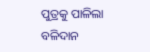ପୁତ୍ରକୁ ପାଳିଲା
ବଳିଦାନ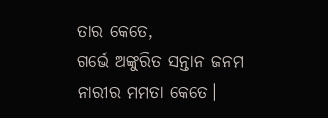ତାର କେତେ,
ଗର୍ଭେ ଅଙ୍କୁରିତ ସନ୍ତାନ ଜନମ
ନାରୀର ମମତା କେତେ।